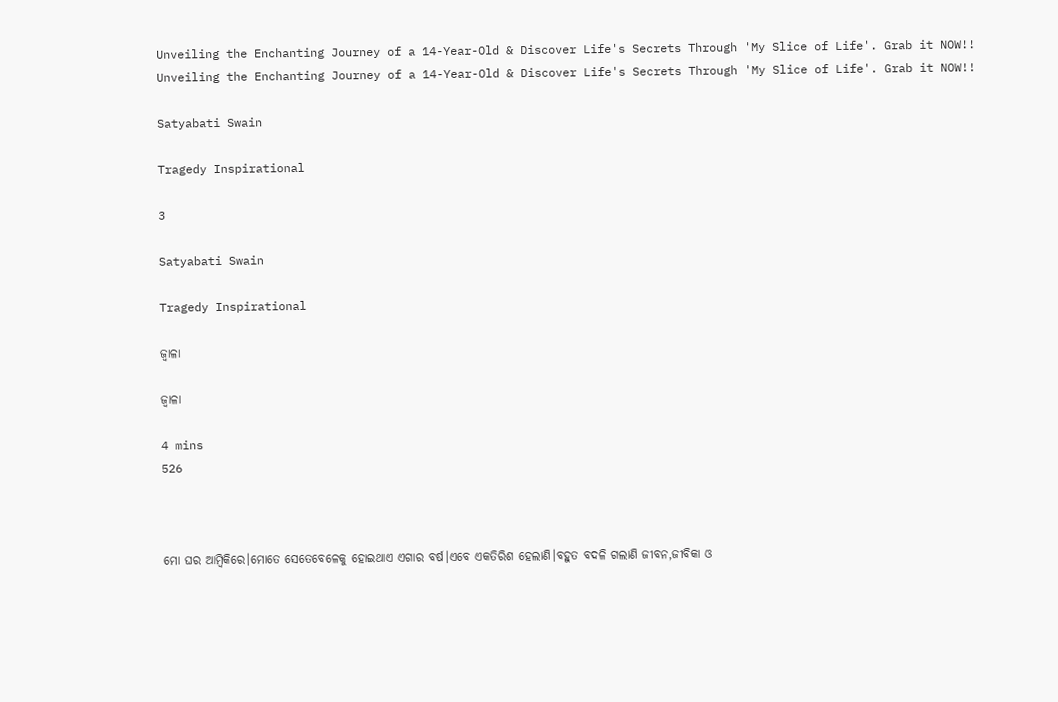Unveiling the Enchanting Journey of a 14-Year-Old & Discover Life's Secrets Through 'My Slice of Life'. Grab it NOW!!
Unveiling the Enchanting Journey of a 14-Year-Old & Discover Life's Secrets Through 'My Slice of Life'. Grab it NOW!!

Satyabati Swain

Tragedy Inspirational

3

Satyabati Swain

Tragedy Inspirational

ଜ୍ୱାଳା

ଜ୍ୱାଳା

4 mins
526



ମୋ ଘର ଆମ୍ବିକିରେ।ମୋତେ ସେତେବେଳେକୁ ହୋଇଥାଏ ଏଗାର ବର୍ଷ।ଏବେ ଏକତିରିଶ ହେଲାଣି।ବହୁତ ବଦଳି ଗଲାଣି ଜୀବନ,ଜୀବିକା ଓ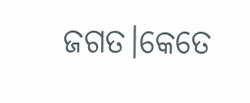ଜଗତ।କେତେ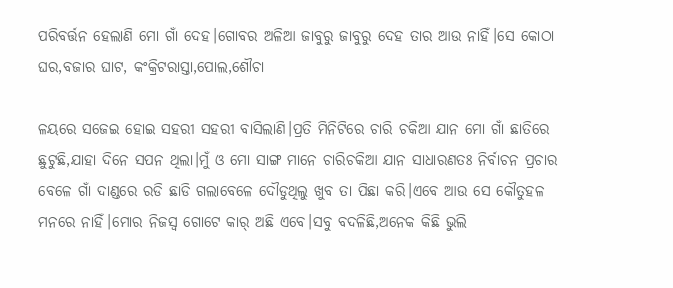ପରିବର୍ତ୍ତନ ହେଲାଣି ମୋ ଗାଁ ଦେହ।ଗୋବର ଅଳିଆ ଜାବୁରୁ ଜାବୁରୁ ଦେହ ତାର ଆଉ ନାହିଁ।ସେ କୋଠା ଘର,ବଜାର ଘାଟ, କଂକ୍ରିଟରାସ୍ତା,ପୋଲ,ଶୌଚା

ଳୟରେ ସଜେଇ ହୋଇ ସହରୀ ସହରୀ ବାସିଲାଣି।ପ୍ରତି ମିନିଟିରେ ଚାରି ଚକିଆ ଯାନ ମୋ ଗାଁ ଛାତିରେ ଛୁଟୁଛି,ଯାହା ଦିନେ ସପନ ଥିଲା।ମୁଁ ଓ ମୋ ସାଙ୍ଗ ମାନେ ଚାରିଚକିଆ ଯାନ ସାଧାରଣତଃ ନିର୍ବାଚନ ପ୍ରଚାର ବେଳେ ଗାଁ ଦାଣ୍ଡରେ ରଡି ଛାଡି ଗଲାବେଳେ ଦୌଡୁଥିଲୁ ଖୁବ ତା ପିଛା କରି।ଏବେ ଆଉ ସେ କୌତୁହଳ ମନରେ ନାହିଁ।ମୋର ନିଜସ୍ୱ ଗୋଟେ କାର୍ ଅଛି ଏବେ।ସବୁ ବଦଳିଛି,ଅନେକ କିଛି ଭୁଲି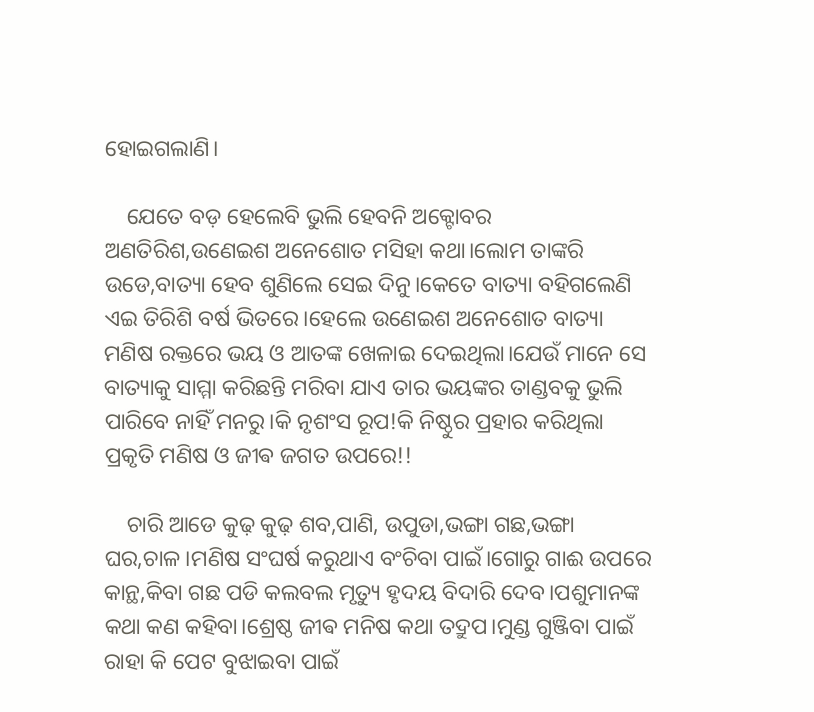ହୋଇଗଲାଣି।

    ଯେତେ ବଡ଼ ହେଲେବି ଭୁଲି ହେବନି ଅକ୍ଟୋବର ଅଣତିରିଶ,ଉଣେଇଶ ଅନେଶୋତ ମସିହା କଥା।ଲୋମ ତାଙ୍କରି ଉଡେ,ବାତ୍ୟା ହେବ ଶୁଣିଲେ ସେଇ ଦିନୁ।କେତେ ବାତ୍ୟା ବହିଗଲେଣି ଏଇ ତିରିଶି ବର୍ଷ ଭିତରେ।ହେଲେ ଉଣେଇଶ ଅନେଶୋତ ବାତ୍ୟା ମଣିଷ ରକ୍ତରେ ଭୟ ଓ ଆତଙ୍କ ଖେଳାଇ ଦେଇଥିଲା।ଯେଉଁ ମାନେ ସେ ବାତ୍ୟାକୁ ସାମ୍ମା କରିଛନ୍ତି ମରିବା ଯାଏ ତାର ଭୟଙ୍କର ତାଣ୍ଡବକୁ ଭୁଲି ପାରିବେ ନାହିଁ ମନରୁ।କି ନୃଶଂସ ରୂପ!କି ନିଷ୍ଠୁର ପ୍ରହାର କରିଥିଲା ପ୍ରକୃତି ମଣିଷ ଓ ଜୀଵ ଜଗତ ଉପରେ!!

    ଚାରି ଆଡେ କୁଢ଼ କୁଢ଼ ଶବ,ପାଣି, ଉପୁଡା,ଭଙ୍ଗା ଗଛ,ଭଙ୍ଗା ଘର,ଚାଳ।ମଣିଷ ସଂଘର୍ଷ କରୁଥାଏ ବଂଚିବା ପାଇଁ।ଗୋରୁ ଗାଈ ଉପରେ କାନ୍ଥ,କିବା ଗଛ ପଡି କଲବଲ ମୃତ୍ୟୁ ହୃଦୟ ବିଦାରି ଦେବ।ପଶୁମାନଙ୍କ କଥା କଣ କହିବା।ଶ୍ରେଷ୍ଠ ଜୀଵ ମନିଷ କଥା ତଦ୍ରୁପ।ମୁଣ୍ଡ ଗୁଞ୍ଜିବା ପାଇଁ ରାହା କି ପେଟ ବୁଝାଇବା ପାଇଁ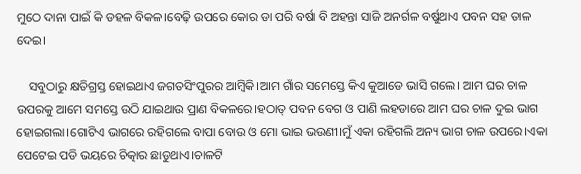ମୁଠେ ଦାନା ପାଇଁ କି ଡହଳ ବିକଳ।ବେଢ଼ି ଉପରେ କୋର ଡା ପରି ବର୍ଷା ବି ଅହନ୍ତା ସାଜି ଅନର୍ଗଳ ବର୍ଷୁଥାଏ ପବନ ସହ ତାଳ ଦେଇ।

    ସବୁଠାରୁ କ୍ଷତିଗ୍ରସ୍ତ ହୋଇଥାଏ ଜଗତସିଂପୁରର ଆମ୍ବିକି।ଆମ ଗାଁର ସମେସ୍ତେ କିଏ କୁଆଡେ ଭାସି ଗଲେ। ଆମ ଘର ଚାଳ ଉପରକୁ ଆମେ ସମସ୍ତେ ଉଠି ଯାଇଥାଉ ପ୍ରାଣ ବିକଳରେ।ହଠାତ୍ ପବନ ବେଗ ଓ ପାଣି ଲହଡାରେ ଆମ ଘର ଚାଳ ଦୁଇ ଭାଗ ହୋଇଗଲା।ଗୋଟିଏ ଭାଗରେ ରହିଗଲେ ବାପା ବୋଉ ଓ ମୋ ଭାଇ ଭଉଣୀ।ମୁଁ ଏକା ରହିଗଲି ଅନ୍ୟ ଭାଗ ଚାଳ ଉପରେ।ଏକା ପେଟେଇ ପଡି ଭୟରେ ଚିତ୍କାର ଛାଡୁଥାଏ।ଚାଳଟି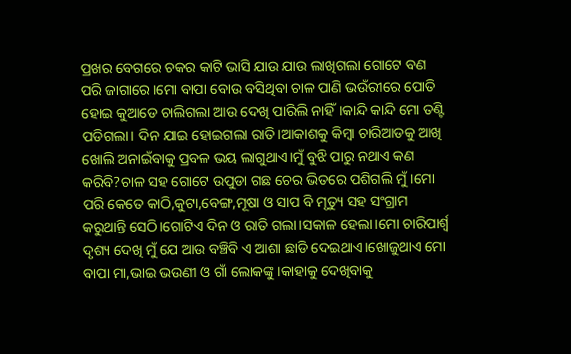ପ୍ରଖର ବେଗରେ ଚକର କାଟି ଭାସି ଯାଉ ଯାଉ ଲାଖିଗଲା ଗୋଟେ ବଣ ପରି ଜାଗାରେ।ମୋ ବାପା ବୋଉ ବସିଥିବା ଚାଳ ପାଣି ଭଉଁରୀରେ ପୋତି ହୋଇ କୁଆଡେ ଚାଲିଗଲା ଆଉ ଦେଖି ପାରିଲି ନାହିଁ।କାନ୍ଦି କାନ୍ଦି ମୋ ତଣ୍ଟି ପଡିଗଲା। ଦିନ ଯାଇ ହୋଇଗଲା ରାତି।ଆକାଶକୁ କିମ୍ବା ଚାରିଆଡକୁ ଆଖି ଖୋଲି ଅନାଇଁବାକୁ ପ୍ରବଳ ଭୟ ଲାଗୁଥାଏ।ମୁଁ ବୁଝି ପାରୁ ନଥାଏ କଣ କରିବି?ଚାଳ ସହ ଗୋଟେ ଉପୁଡା ଗଛ ଚେର ଭିତରେ ପଶିଗଲି ମୁଁ।ମୋ ପରି କେତେ କାଠି,କୁଟା,ବେଙ୍ଗ,ମୂଷା ଓ ସାପ ବି ମୃତ୍ୟୁ ସହ ସଂଗ୍ରାମ କରୁଥାନ୍ତି ସେଠି।ଗୋଟିଏ ଦିନ ଓ ରାତି ଗଲା।ସକାଳ ହେଲା।ମୋ ଚାରିପାର୍ଶ୍ଵ ଦୃଶ୍ୟ ଦେଖି ମୁଁ ଯେ ଆଉ ବଞ୍ଚିବି ଏ ଆଶା ଛାଡି ଦେଇଥାଏ।ଖୋଜୁଥାଏ ମୋ ବାପା ମା,ଭାଇ ଭଉଣୀ ଓ ଗାଁ ଲୋକଙ୍କୁ।କାହାକୁ ଦେଖିବାକୁ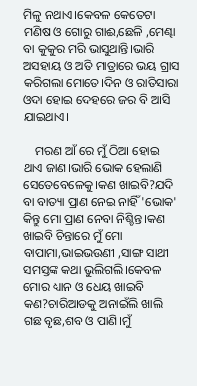ମିଳୁ ନଥାଏ।କେବଳ କେତେଟା ମଣିଷ ଓ ଗୋରୁ ଗାଈ,ଛେଳି ,ମେଣ୍ଢା ବା କୁକୁର ମରି ଭାସୁଥାନ୍ତି।ଭାରି ଅସହାୟ ଓ ଅତି ମାତ୍ରାରେ ଭୟ ଗ୍ରାସ କରିଗଲା ମୋତେ।ଦିନ ଓ ରାତିସାରା ଓଦା ହୋଇ ଦେହରେ ଜର ବି ଆସି ଯାଇଥାଏ।

    ମରଣ ଆଁ ରେ ମୁଁ ଠିଆ ହୋଇ ଥାଏ ଜାଣ।ଭାରି ଭୋକ ହେଲାଣି ସେତେବେଳେକୁ।କଣ ଖାଇବି?ଯଦି ବା ବାତ୍ୟା ପ୍ରାଣ ନେଇ ନାହିଁ 'ଭୋକ' କିନ୍ତୁ ମୋ ପ୍ରାଣ ନେବା ନିଶ୍ଚିନ୍ତ।କଣ ଖାଇବି ଚିନ୍ତାରେ ମୁଁ ମୋ ବାପାମା,ଭାଇଭଉଣୀ ,ସାଙ୍ଗ ସାଥୀ ସମସ୍ତଙ୍କ କଥା ଭୁଲିଗଲି।କେବଳ ମୋର ଧ୍ୟାନ ଓ ଧେୟ ଖାଇବି କଣ?ଚାରିଆଡକୁ ଅନାଇଁଲି ଖାଲି ଗଛ ବୃଛ,ଶବ ଓ ପାଣି।ମୁଁ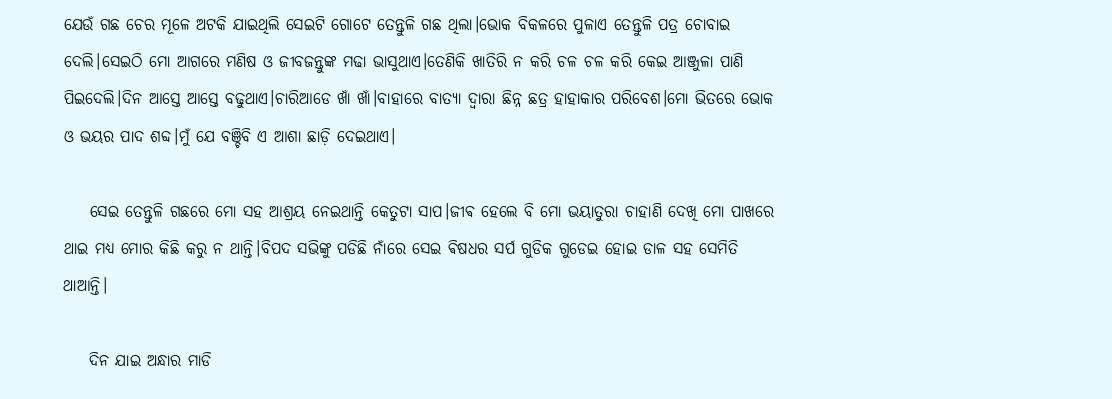ଯେଉଁ ଗଛ ଚେର ମୂଳେ ଅଟକି ଯାଇଥିଲି ସେଇଟି ଗୋଟେ ତେନ୍ତୁଳି ଗଛ ଥିଲା।ଭୋକ ବିକଳରେ ପୁଳାଏ ତେନ୍ତୁଳି ପତ୍ର ଚୋବାଇ ଦେଲି।ସେଇଠି ମୋ ଆଗରେ ମଣିଷ ଓ ଜୀବଜନ୍ତୁଙ୍କ ମଢା ଭାସୁଥାଏ।ତେଣିକି ଖାତିରି ନ କରି ଚଳ ଚଳ କରି କେଇ ଆଞ୍ଜୁଳା ପାଣି ପିଇଦେଲି।ଦିନ ଆସ୍ତେ ଆସ୍ତେ ବଢୁଥାଏ।ଚାରିଆଡେ ଖାଁ ଖାଁ।ବାହାରେ ବାତ୍ୟା ଦ୍ୱାରା ଛିନ୍ନ ଛତ୍ର ହାହାକାର ପରିବେଶ।ମୋ ଭିତରେ ଭୋକ ଓ ଭୟର ପାଦ ଶବ୍ଦ।ମୁଁ ଯେ ବଞ୍ଚିବି ଏ ଆଶା ଛାଡ଼ି ଦେଇଥାଏ।

    ସେଇ ତେନ୍ତୁଳି ଗଛରେ ମୋ ସହ ଆଶ୍ରୟ ନେଇଥାନ୍ତି କେତୁଟା ସାପ।ଜୀଵ ହେଲେ ବି ମୋ ଭୟାତୁରା ଚାହାଣି ଦେଖି ମୋ ପାଖରେ ଥାଇ ମଧ୍ୟ ମୋର କିଛି କରୁ ନ ଥାନ୍ତି।ବିପଦ ସଭିଙ୍କୁ ପଡିଛି ନାଁରେ ସେଇ ଵିଷଧର ସର୍ପ ଗୁଡିକ ଗୁଡେଇ ହୋଇ ଡାଳ ସହ ସେମିତି ଥାଆନ୍ତି।

    ଦିନ ଯାଇ ଅନ୍ଧାର ମାଡି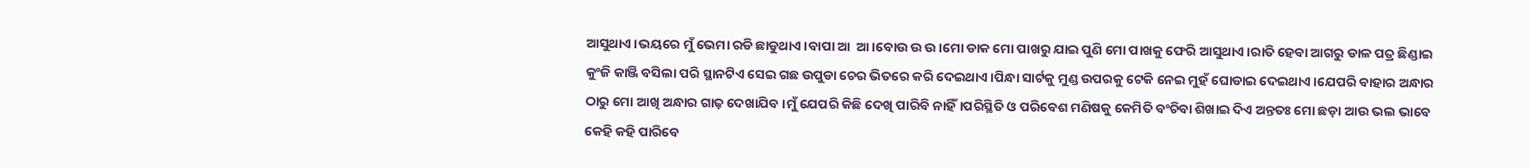ଆସୁଥାଏ।ଭୟରେ ମୁଁ ଭେମା ରଡି ଛାଡୁଥାଏ।ବାପା ଆ  ଆ।ବୋଉ ଉ ଉ।ମୋ ଡାକ ମୋ ପାଖରୁ ଯାଇ ପୁଣି ମୋ ପାଖକୁ ଫେରି ଆସୁଥାଏ।ରାତି ହେବା ଆଗରୁ ଡାଳ ପତ୍ର ଛିଣ୍ଡାଇ କୁଂଜି କାଞ୍ଜି ବସିଲା ପରି ସ୍ଥାନଟିଏ ସେଇ ଗଛ ଉପୁଡା ଚେର ଭିତରେ କରି ଦେଇଥାଏ।ପିନ୍ଧା ସାର୍ଟକୁ ମୁଣ୍ଡ ଉପରକୁ ଟେକି ନେଇ ମୁହଁ ଘୋଡାଇ ଦେଇଥାଏ।ଯେପରି ବାହାର ଅନ୍ଧାର ଠାରୁ ମୋ ଆଖି ଅନ୍ଧାର ଗାଢ଼ ଦେଖାଯିବ।ମୁଁ ଯେପରି କିଛି ଦେଖି ପାରିବି ନାହିଁ।ପରିସ୍ଥିତି ଓ ପରିବେଶ ମଣିଷକୁ କେମିତି ବଂଚିବା ଶିଖାଇ ଦିଏ ଅନ୍ତତଃ ମୋ ଛଡ଼ା ଆଉ ଭଲ ଭାବେ କେହି କହି ପାରିବେ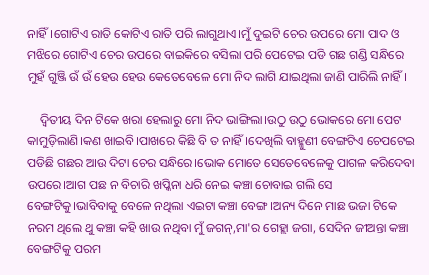ନାହିଁ।ଗୋଟିଏ ରାତି କୋଟିଏ ରାତି ପରି ଲାଗୁଥାଏ।ମୁଁ ଦୁଇଟି ଚେର ଉପରେ ମୋ ପାଦ ଓ ମଝିରେ ଗୋଟିଏ ଚେର ଉପରେ ବାଇକିରେ ବସିଲା ପରି ପେଟେଇ ପଡି ଗଛ ଗଣ୍ଡି ସନ୍ଧିରେ ମୁହଁ ଗୁଞ୍ଜି ଉଁ ଉଁ ହେଉ ହେଉ କେତେବେଳେ ମୋ ନିଦ ଲାଗି ଯାଇଥିଲା ଜାଣି ପାରିଲି ନାହିଁ।

    ଦ୍ଵିତୀୟ ଦିନ ଟିକେ ଖରା ହେଲାରୁ ମୋ ନିଦ ଭାଙ୍ଗିଲା।ଉଠୁ ଉଠୁ ଭୋକରେ ମୋ ପେଟ କାମୁଡ଼ିଲାଣି।କଣ ଖାଇବି।ପାଖରେ କିଛି ବି ତ ନାହିଁ।ଦେଖିଲି ବାହ୍ମୁଣୀ ବେଙ୍ଗଟିଏ ଚେପଟେଇ ପଡିଛି ଗଛର ଆଉ ଦିଟା ଚେର ସନ୍ଧିରେ।ଭୋକ ମୋତେ ସେତେବେଳେକୁ ପାଗଳ କରିଦେବା ଉପରେ।ଆଗ ପଛ ନ ବିଚାରି ଖପ୍କିନା ଧରି ନେଇ କଞ୍ଚା ଚୋବାଇ ଗଲି ସେ ବେଙ୍ଗଟିକୁ।ଭାବିବାକୁ ବେଳେ ନଥିଲା ଏଇଟା କଞ୍ଚା ବେଙ୍ଗ।ଅନ୍ୟ ଦିନେ ମାଛ ଭଜା ଟିକେ ନରମ ଥିଲେ ଥୁ କଞ୍ଚା କହି ଖାଉ ନଥିବା ମୁଁ ଜଗନ୍,ମା'ର ଗେହ୍ଲା ଜଗା, ସେଦିନ ଜୀଅନ୍ତା କଞ୍ଚା ବେଙ୍ଗଟିକୁ ପରମ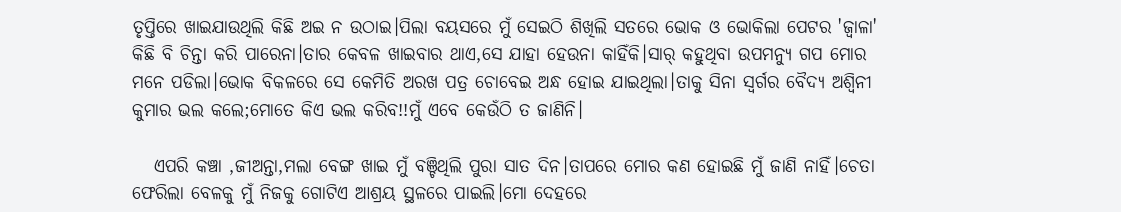ତୃପ୍ତିରେ ଖାଇଯାଉଥିଲି କିଛି ଅଇ ନ ଉଠାଇ।ପିଲା ବୟସରେ ମୁଁ ସେଇଠି ଶିଖିଲି ସତରେ ଭୋକ ଓ ଭୋକିଲା ପେଟର 'ଜ୍ୱାଳା' କିଛି ବି ଚିନ୍ତା କରି ପାରେନା।ତାର କେବଳ ଖାଇବାର ଥାଏ,ସେ ଯାହା ହେଉନା କାହିଁକି।ସାର୍ କହୁଥିବା ଉପମନ୍ୟୁ ଗପ ମୋର ମନେ ପଡିଲା।ଭୋକ ବିକଳରେ ସେ କେମିତି ଅରଖ ପତ୍ର ଚୋବେଇ ଅନ୍ଧ ହୋଇ ଯାଇଥିଲା।ତାକୁ ସିନା ସ୍ୱର୍ଗର ବୈଦ୍ୟ ଅଶ୍ୱିନୀ କୁମାର ଭଲ କଲେ;ମୋତେ କିଏ ଭଲ କରିବ!!ମୁଁ ଏବେ କେଉଁଠି ତ ଜାଣିନି।

   ଏପରି କଞ୍ଚା ,ଜୀଅନ୍ତା,ମଲା ବେଙ୍ଗ ଖାଇ ମୁଁ ବଞ୍ଚିଥିଲି ପୁରା ସାତ ଦିନ।ତାପରେ ମୋର କଣ ହୋଇଛି ମୁଁ ଜାଣି ନାହିଁ।ଚେତା ଫେରିଲା ବେଳକୁ ମୁଁ ନିଜକୁ ଗୋଟିଏ ଆଶ୍ରୟ ସ୍ଥଳରେ ପାଇଲି।ମୋ ଦେହରେ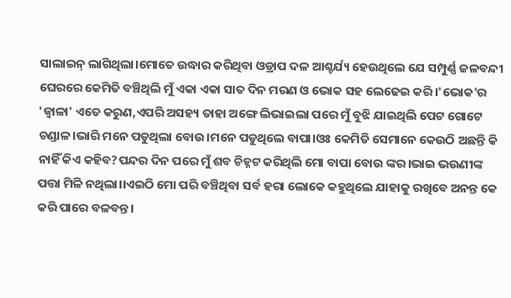ସାଲାଇନ୍ ଲାଗିଥିଲା।ମୋତେ ଉଦ୍ଧାର କରିଥିବା ଓଡ୍ରାପ ଦଳ ଆଶ୍ଚର୍ଯ୍ୟ ହେଉଥିଲେ ଯେ ସମ୍ପୁର୍ଣ୍ଣ ଜଳବନ୍ଦୀ ଘେରରେ କେମିତି ବଞ୍ଚିଥିଲି ମୁଁ ଏକା ଏକା ସାତ ଦିନ ମରଣ ଓ ଭୋକ ସହ ଲେଢେଇ କରି।'ଭୋକ'ର 'ଜ୍ୱାଳା' ଏତେ କରୁଣ,ଏପରି ଅସହ୍ୟ ତାହା ଅଙ୍ଗେ ଲିଭାଇଲା ପରେ ମୁଁ ବୁଝି ଯାଇଥିଲି ପେଟ ଗୋଟେ ଚଣ୍ଡାଳ।ଭାରି ମନେ ପଡୁଥିଲା ବୋଉ।ମନେ ପଡୁଥିଲେ ବାପା।ଓଃ କେମିତି ସେମାନେ କେଉଠି ଅଛନ୍ତି କି ନାହିଁ କିଏ କହିବ?ପନ୍ଦର ଦିନ ପରେ ମୁଁ ଶବ ଚିହ୍ନଟ କରିଥିଲି ମୋ ବାପା ବୋଉ ଙ୍କର।ଭାଇ ଭଉଣୀଙ୍କ ପତ୍ତା ମିଳି ନଥିଲା।।ଏଇଠି ମୋ ପରି ବଞ୍ଚିଥିବା ସର୍ବ ହରା ଲୋକେ କହୁଥିଲେ ଯାହାକୁ ରଖିବେ ଅନନ୍ତ କେ କରି ପାରେ ବଳବନ୍ତ।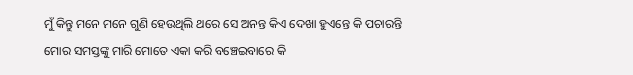ମୁଁ କିନ୍ତୁ ମନେ ମନେ ଗୁଣି ହେଉଥିଲି ଥରେ ସେ ଅନନ୍ତ କିଏ ଦେଖା ହୁଏନ୍ତେ କି ପଚାରନ୍ତି ମୋର ସମସ୍ତଙ୍କୁ ମାରି ମୋତେ ଏକା କରି ବଞ୍ଚେଇବାରେ କି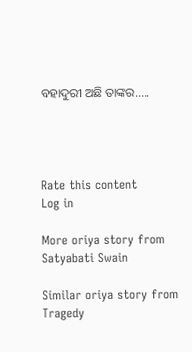ବହାଦୁରୀ ଅଛି ତାଙ୍କର.....




Rate this content
Log in

More oriya story from Satyabati Swain

Similar oriya story from Tragedy